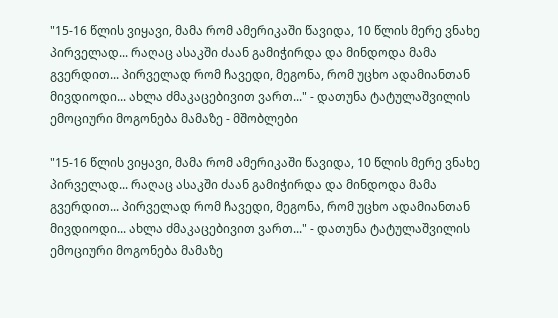"15-16 წლის ვიყავი, მამა რომ ამერიკაში წავიდა, 10 წლის მერე ვნახე პირველად... რაღაც ასაკში ძაან გამიჭირდა და მინდოდა მამა გვერდით... პირველად რომ ჩავედი, მეგონა, რომ უცხო ადამიანთან მივდიოდი... ახლა ძმაკაცებივით ვართ..." - დათუნა ტატულაშვილის ემოციური მოგონება მამაზე - მშობლები

"15-16 წლის ვიყავი, მამა რომ ამერიკაში წავიდა, 10 წლის მერე ვნახე პირველად... რაღაც ასაკში ძაან გამიჭირდა და მინდოდა მამა გვერდით... პირველად რომ ჩავედი, მეგონა, რომ უცხო ადამიანთან მივდიოდი... ახლა ძმაკაცებივით ვართ..." - დათუნა ტატულაშვილის ემოციური მოგონება მამაზე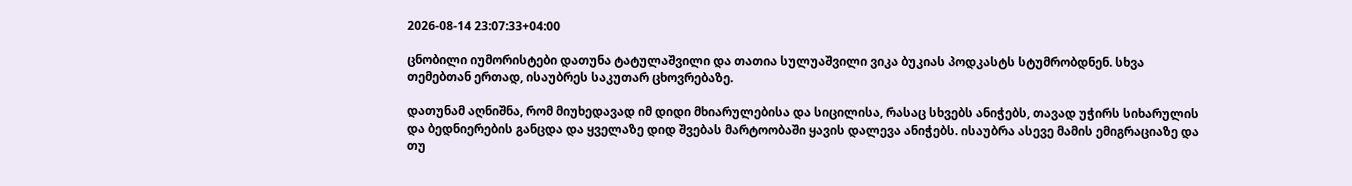2026-08-14 23:07:33+04:00

ცნობილი იუმორისტები დათუნა ტატულაშვილი და თათია სულუაშვილი ვიკა ბუკიას პოდკასტს სტუმრობდნენ. სხვა თემებთან ერთად, ისაუბრეს საკუთარ ცხოვრებაზე.

დათუნამ აღნიშნა, რომ მიუხედავად იმ დიდი მხიარულებისა და სიცილისა, რასაც სხვებს ანიჭებს, თავად უჭირს სიხარულის და ბედნიერების განცდა და ყველაზე დიდ შვებას მარტოობაში ყავის დალევა ანიჭებს. ისაუბრა ასევე მამის ემიგრაციაზე და თუ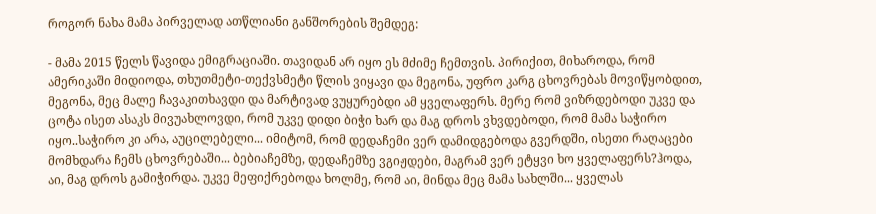როგორ ნახა მამა პირველად ათწლიანი განშორების შემდეგ:

- მამა 2015 წელს წავიდა ემიგრაციაში. თავიდან არ იყო ეს მძიმე ჩემთვის. პირიქით, მიხაროდა, რომ ამერიკაში მიდიოდა, თხუთმეტი-თექვსმეტი წლის ვიყავი და მეგონა, უფრო კარგ ცხოვრებას მოვიწყობდით, მეგონა, მეც მალე ჩავაკითხავდი და მარტივად ვუყურებდი ამ ყველაფერს. მერე რომ ვიზრდებოდი უკვე და ცოტა ისეთ ასაკს მივუახლოვდი, რომ უკვე დიდი ბიჭი ხარ და მაგ დროს ვხვდებოდი, რომ მამა საჭირო იყო..საჭირო კი არა, აუცილებელი... იმიტომ, რომ დედაჩემი ვერ დამიდგებოდა გვერდში, ისეთი რაღაცები მომხდარა ჩემს ცხოვრებაში... ბებიაჩემზე, დედაჩემზე ვგიჟდები, მაგრამ ვერ ეტყვი ხო ყველაფერს?ჰოდა, აი, მაგ დროს გამიჭირდა. უკვე მეფიქრებოდა ხოლმე, რომ აი, მინდა მეც მამა სახლში... ყველას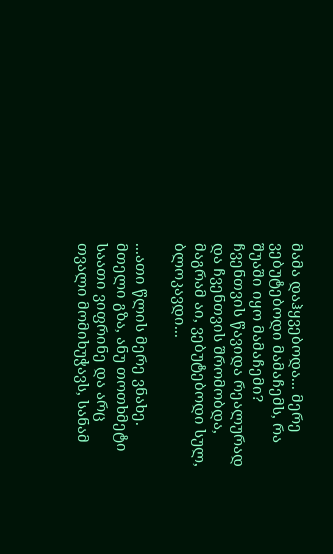მამა დაჰყვებოდა... მერე ვებუტებოდი მამაჩემს, რა შუაში იყო მამაჩემი? ჩვენთვის წავიდა რეალურად და ჩვენთვის შრომობდა, მაგრამ აი, ვებუტებოდი სულ, ბლოკავდი...

...ათი წლის მერე ვნახე. მთელი გზა, ანუ თოთხმეტი საათი ვიფრინე და არც თვალი მომიხუჭავს, სანამ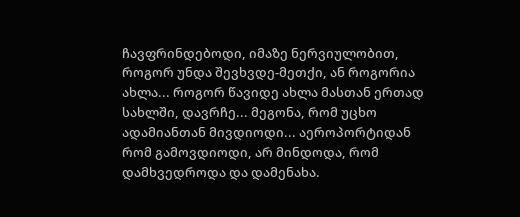ჩავფრინდებოდი, იმაზე ნერვიულობით, როგორ უნდა შევხვდე-მეთქი, ან როგორია ახლა... როგორ წავიდე ახლა მასთან ერთად სახლში, დავრჩე... მეგონა, რომ უცხო ადამიანთან მივდიოდი... აეროპორტიდან რომ გამოვდიოდი, არ მინდოდა, რომ დამხვედროდა და დამენახა.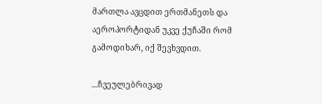მართლა ავცდით ერთმანეთს და აეროპორტიდან უკვე ქუჩაში რომ გამოდიხარ, იქ შევხვდით.

...ჩვეულებრივად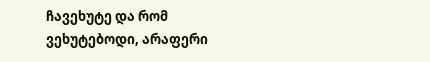ჩავეხუტე და რომ ვეხუტებოდი, არაფერი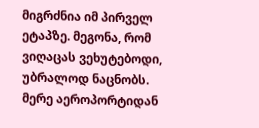მიგრძნია იმ პირველ ეტაპზე. მეგონა, რომ ვიღაცას ვეხუტებოდი, უბრალოდ ნაცნობს. მერე აეროპორტიდან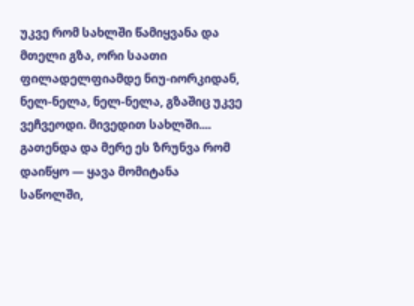უკვე რომ სახლში წამიყვანა და მთელი გზა, ორი საათი ფილადელფიამდე ნიუ-იორკიდან, ნელ-ნელა, ნელ-ნელა, გზაშიც უკვე ვეჩვეოდი. მივედით სახლში.... გათენდა და მერე ეს ზრუნვა რომ დაიწყო — ყავა მომიტანა საწოლში,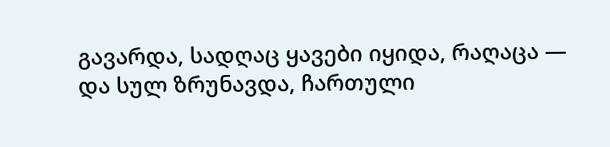გავარდა, სადღაც ყავები იყიდა, რაღაცა — და სულ ზრუნავდა, ჩართული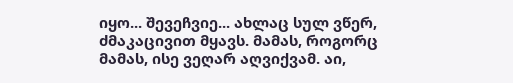იყო... შევეჩვიე... ახლაც სულ ვწერ, ძმაკაცივით მყავს. მამას, როგორც მამას, ისე ვეღარ აღვიქვამ. აი,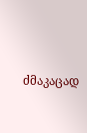ძმაკაცად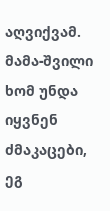აღვიქვამ. მამა-შვილი ხომ უნდა იყვნენ ძმაკაცები, ეგ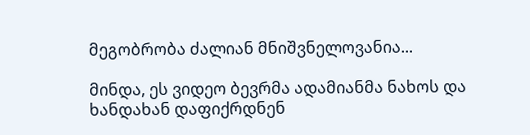მეგობრობა ძალიან მნიშვნელოვანია...

მინდა, ეს ვიდეო ბევრმა ადამიანმა ნახოს და ხანდახან დაფიქრდნენ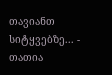თავიანთ სიტყვებზე... - თათია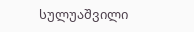სულუაშვილი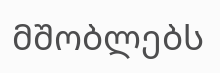მშობლებს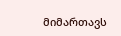მიმართავს